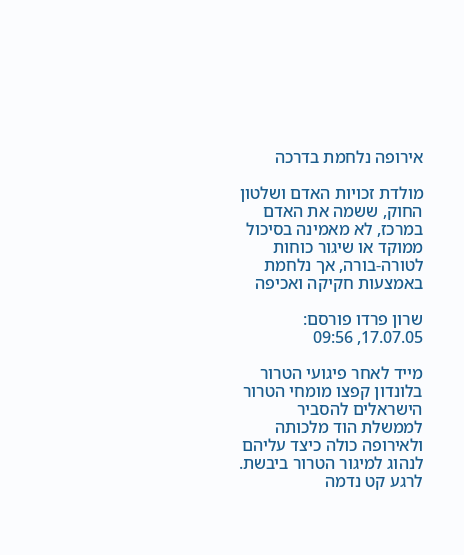אירופה נלחמת בדרכה

מולדת זכויות האדם ושלטון החוק, ששמה את האדם במרכז, לא מאמינה בסיכול ממוקד או שיגור כוחות לטורה-בורה, אך נלחמת באמצעות חקיקה ואכיפה

שרון פרדו פורסם: 17.07.05, 09:56

מייד לאחר פיגועי הטרור בלונדון קפצו מומחי הטרור הישראלים להסביר לממשלת הוד מלכותה ולאירופה כולה כיצד עליהם לנהוג למיגור הטרור ביבשת. לרגע קט נדמה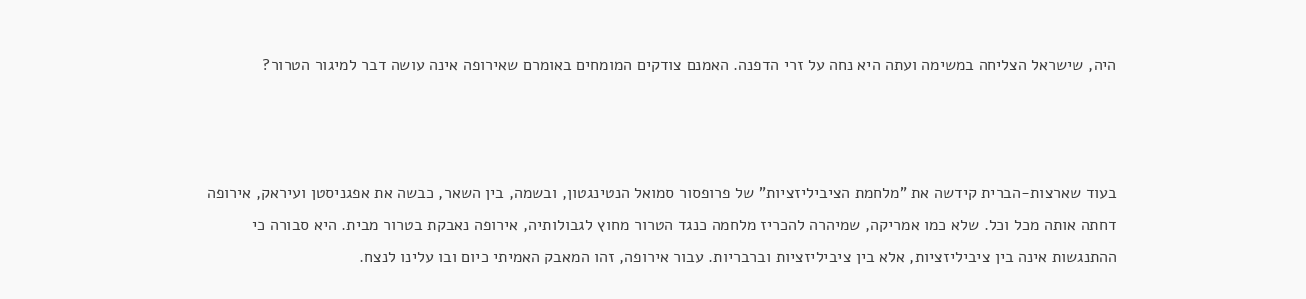היה, שישראל הצליחה במשימה ועתה היא נחה על זרי הדפנה. האמנם צודקים המומחים באומרם שאירופה אינה עושה דבר למיגור הטרור?



בעוד שארצות-הברית קידשה את "מלחמת הציביליזציות" של פרופסור סמואל הנטינגטון, ובשמה, בין השאר, כבשה את אפגניסטן ועיראק, אירופה דחתה אותה מכל וכל. שלא כמו אמריקה, שמיהרה להכריז מלחמה כנגד הטרור מחוץ לגבולותיה, אירופה נאבקת בטרור מבית. היא סבורה כי ההתנגשות אינה בין ציביליזציות, אלא בין ציביליזציות וברבריות. עבור אירופה, זהו המאבק האמיתי כיום ובו עלינו לנצח.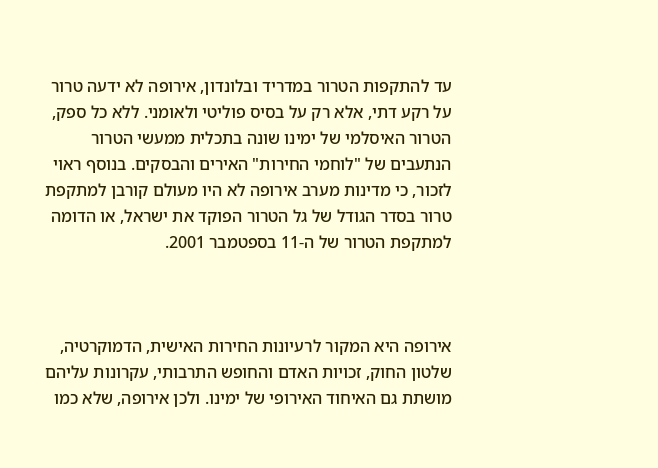עד להתקפות הטרור במדריד ובלונדון, אירופה לא ידעה טרור על רקע דתי, אלא רק על בסיס פוליטי ולאומני. ללא כל ספק, הטרור האיסלמי של ימינו שונה בתכלית ממעשי הטרור הנתעבים של "לוחמי החירות" האירים והבסקים. בנוסף ראוי לזכור, כי מדינות מערב אירופה לא היו מעולם קורבן למתקפת טרור בסדר הגודל של גל הטרור הפוקד את ישראל, או הדומה למתקפת הטרור של ה-11 בספטמבר 2001.



אירופה היא המקור לרעיונות החירות האישית, הדמוקרטיה, שלטון החוק, זכויות האדם והחופש התרבותי, עקרונות עליהם מושתת גם האיחוד האירופי של ימינו. ולכן אירופה, שלא כמו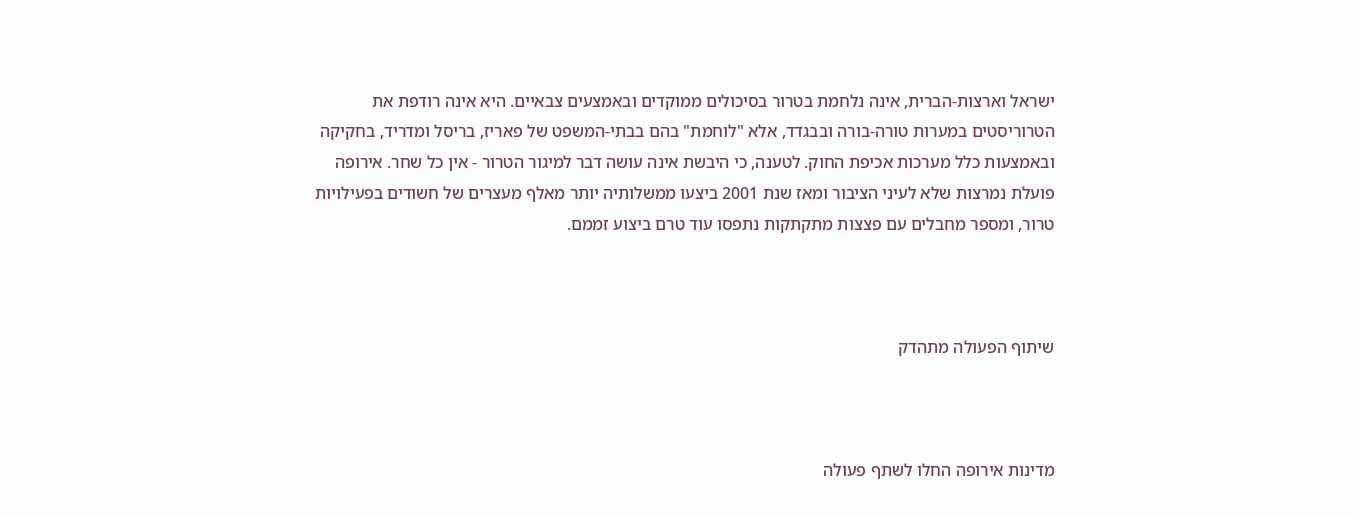ישראל וארצות-הברית, אינה נלחמת בטרור בסיכולים ממוקדים ובאמצעים צבאיים. היא אינה רודפת את הטרוריסטים במערות טורה-בורה ובבגדד, אלא "לוחמת" בהם בבתי-המשפט של פאריז, בריסל ומדריד, בחקיקה ובאמצעות כלל מערכות אכיפת החוק. לטענה, כי היבשת אינה עושה דבר למיגור הטרור - אין כל שחר. אירופה פועלת נמרצות שלא לעיני הציבור ומאז שנת 2001 ביצעו ממשלותיה יותר מאלף מעצרים של חשודים בפעילויות טרור, ומספר מחבלים עם פצצות מתקתקות נתפסו עוד טרם ביצוע זממם.



שיתוף הפעולה מתהדק



מדינות אירופה החלו לשתף פעולה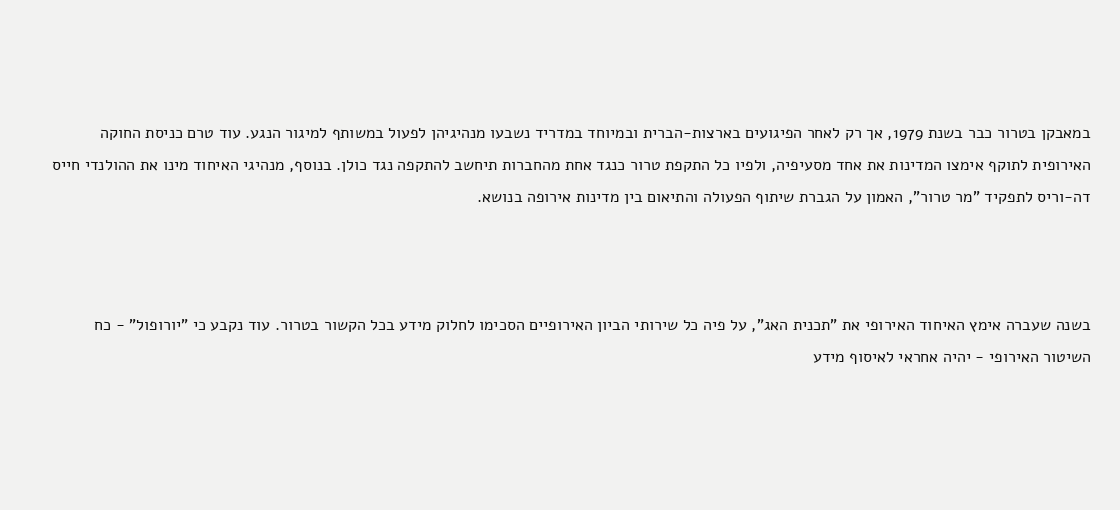במאבקן בטרור כבר בשנת 1979, אך רק לאחר הפיגועים בארצות-הברית ובמיוחד במדריד נשבעו מנהיגיהן לפעול במשותף למיגור הנגע. עוד טרם כניסת החוקה האירופית לתוקף אימצו המדינות את אחד מסעיפיה, ולפיו כל התקפת טרור כנגד אחת מהחברות תיחשב להתקפה נגד כולן. בנוסף, מנהיגי האיחוד מינו את ההולנדי חייס דה-וריס לתפקיד "מר טרור", האמון על הגברת שיתוף הפעולה והתיאום בין מדינות אירופה בנושא.



בשנה שעברה אימץ האיחוד האירופי את "תכנית האג", על פיה כל שירותי הביון האירופיים הסכימו לחלוק מידע בכל הקשור בטרור. עוד נקבע כי "יורופול" - כח השיטור האירופי - יהיה אחראי לאיסוף מידע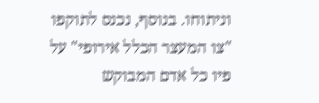וניתוחו. בנוסף, נכנס לתוקפו "צו המעצר הכלל אירופי" על פיו כל אדם המבוקש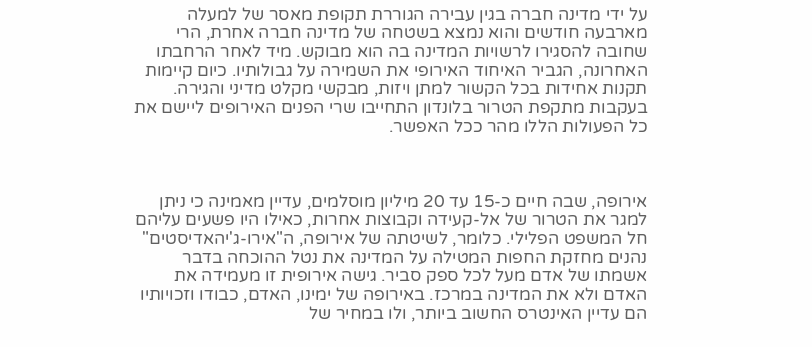על ידי מדינה חברה בגין עבירה הגוררת תקופת מאסר של למעלה מארבעה חודשים והוא נמצא בשטחה של מדינה חברה אחרת, הרי שחובה להסגירו לרשויות המדינה בה הוא מבוקש. מיד לאחר הרחבתו האחרונה, הגביר האיחוד האירופי את השמירה על גבולותיו. כיום קיימות תקנות אחידות בכל הקשור למתן ויזות, מבקשי מקלט מדיני והגירה. בעקבות מתקפת הטרור בלונדון התחייבו שרי הפנים האירופים ליישם את כל הפעולות הללו מהר ככל האפשר.



אירופה, שבה חיים כ-15 עד 20 מיליון מוסלמים, עדיין מאמינה כי ניתן למגר את הטרור של אל-קעידה וקבוצות אחרות, כאילו היו פשעים עליהם חל המשפט הפלילי. כלומר, לשיטתה של אירופה, ה"אירו-ג'יהאדיסטים" נהנים מחזקת החפות המטילה על המדינה את נטל ההוכחה בדבר אשמתו של אדם מעל לכל ספק סביר. גישה אירופית זו מעמידה את האדם ולא את המדינה במרכז. באירופה של ימינו, האדם, כבודו וזכויותיו הם עדיין האינטרס החשוב ביותר, ולו במחיר של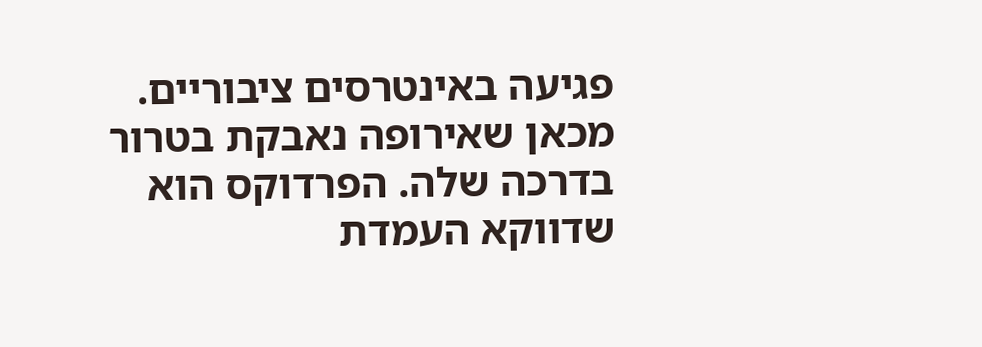פגיעה באינטרסים ציבוריים. מכאן שאירופה נאבקת בטרור בדרכה שלה. הפרדוקס הוא שדווקא העמדת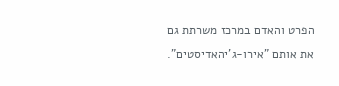הפרט והאדם במרכז משרתת גם את אותם "אירו-ג'יהאדיסטים".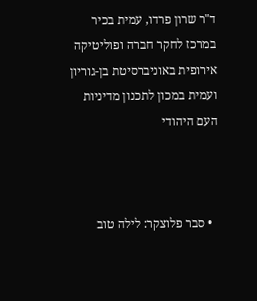ד"ר שרון פרדו, עמית בכיר במרכז לחקר חברה ופוליטיקה אירופית באוניברסיטת בן-גוריון ועמית במכון לתכנון מדיניות העם היהודי



  • סבר פלוצקר: לילה טוב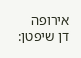אירופה
דן שיפטן: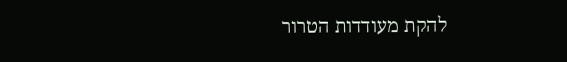להקת מעודדות הטרור